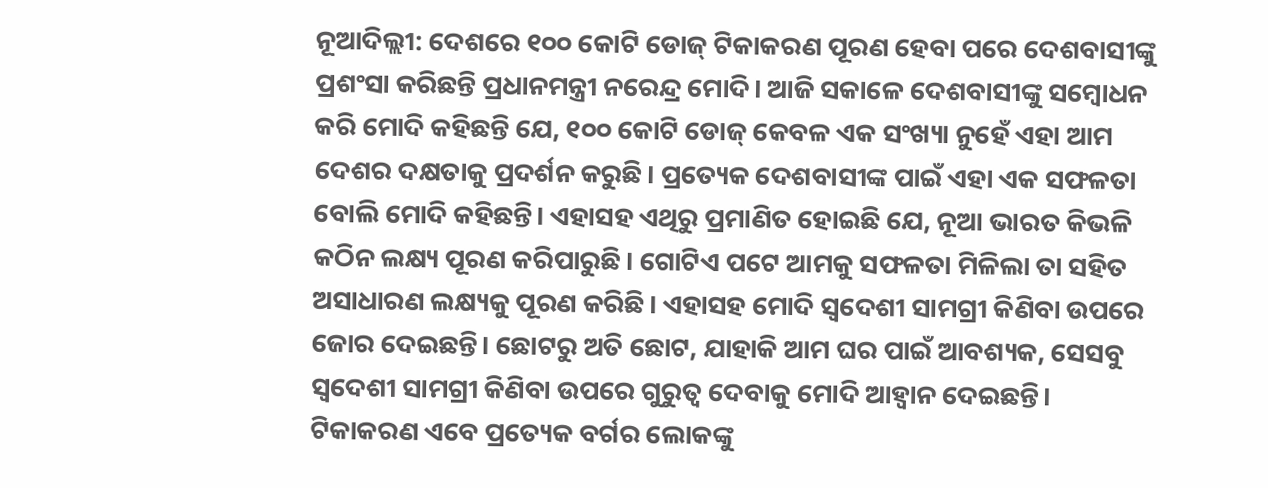ନୂଆଦିଲ୍ଲୀ: ଦେଶରେ ୧୦୦ କୋଟି ଡୋଜ୍ ଟିକାକରଣ ପୂରଣ ହେବା ପରେ ଦେଶବାସୀଙ୍କୁ ପ୍ରଶଂସା କରିଛନ୍ତି ପ୍ରଧାନମନ୍ତ୍ରୀ ନରେନ୍ଦ୍ର ମୋଦି। ଆଜି ସକାଳେ ଦେଶବାସୀଙ୍କୁ ସମ୍ବୋଧନ କରି ମୋଦି କହିଛନ୍ତି ଯେ, ୧୦୦ କୋଟି ଡୋଜ୍ କେବଳ ଏକ ସଂଖ୍ୟା ନୁହେଁ ଏହା ଆମ ଦେଶର ଦକ୍ଷତାକୁ ପ୍ରଦର୍ଶନ କରୁଛି। ପ୍ରତ୍ୟେକ ଦେଶବାସୀଙ୍କ ପାଇଁ ଏହା ଏକ ସଫଳତା ବୋଲି ମୋଦି କହିଛନ୍ତି। ଏହାସହ ଏଥିରୁ ପ୍ରମାଣିତ ହୋଇଛି ଯେ, ନୂଆ ଭାରତ କିଭଳି କଠିନ ଲକ୍ଷ୍ୟ ପୂରଣ କରିପାରୁଛି। ଗୋଟିଏ ପଟେ ଆମକୁ ସଫଳତା ମିଳିଲା ତା ସହିତ ଅସାଧାରଣ ଲକ୍ଷ୍ୟକୁ ପୂରଣ କରିଛି। ଏହାସହ ମୋଦି ସ୍ୱଦେଶୀ ସାମଗ୍ରୀ କିଣିବା ଉପରେ ଜୋର ଦେଇଛନ୍ତି। ଛୋଟରୁ ଅତି ଛୋଟ, ଯାହାକି ଆମ ଘର ପାଇଁ ଆବଶ୍ୟକ, ସେସବୁ ସ୍ୱଦେଶୀ ସାମଗ୍ରୀ କିଣିବା ଉପରେ ଗୁରୁତ୍ୱ ଦେବାକୁ ମୋଦି ଆହ୍ୱାନ ଦେଇଛନ୍ତି। ଟିକାକରଣ ଏବେ ପ୍ରତ୍ୟେକ ବର୍ଗର ଲୋକଙ୍କୁ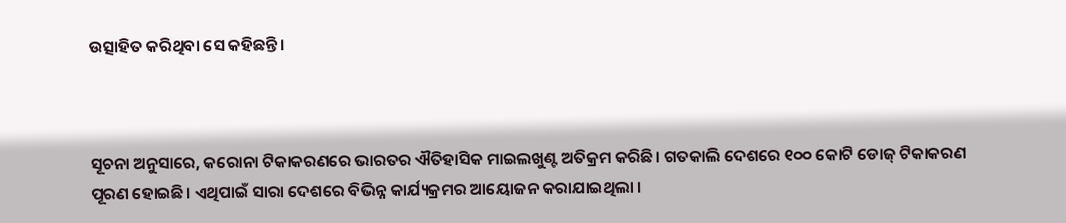ଉତ୍ସାହିତ କରିଥିବା ସେ କହିଛନ୍ତି।



ସୂଚନା ଅନୁସାରେ, କରୋନା ଟିକାକରଣରେ ଭାରତର ଐତିହାସିକ ମାଇଲଖୁଣ୍ଟ ଅତିକ୍ରମ କରିଛି। ଗତକାଲି ଦେଶରେ ୧୦୦ କୋଟି ଡୋଜ୍ ଟିକାକରଣ ପୂରଣ ହୋଇଛି। ଏଥିପାଇଁ ସାରା ଦେଶରେ ବିଭିନ୍ନ କାର୍ଯ୍ୟକ୍ରମର ଆୟୋଜନ କରାଯାଇଥିଲା ।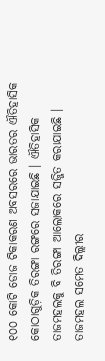୧୦୦ କୋଟି ଡୋଜ ଟିକାକରଣ ଅବସରରେ ଭାରତର ଐତିହାସିକ କୋଠାଗୁଡ଼ିକ ତିରଙ୍ଗା ରଙ୍ଗରେ ସଜାଯାଇଛି । ଐତିହାସିକ ତାଜମହଲକୁ ବି ତିରଙ୍ଗା ଆଲୋକରେ ସଜ୍ଜିତ କରାଯାଇଛି । ତାଜମହଲ ସମେତ ଦିଲ୍ଲୀର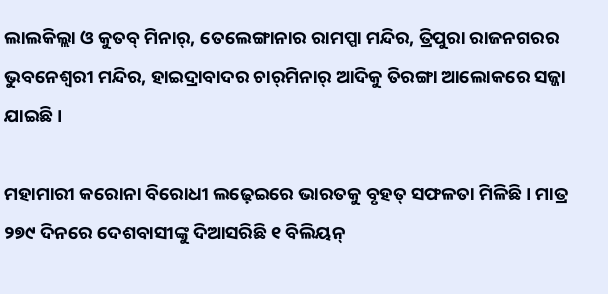ଲାଲକିଲ୍ଲା ଓ କୁତବ୍‌ ମିନାର୍‌, ତେଲେଙ୍ଗାନାର ରାମପ୍ପା ମନ୍ଦିର, ତ୍ରିପୁରା ରାଜନଗରର ଭୁବନେଶ୍ୱରୀ ମନ୍ଦିର, ହାଇଦ୍ରାବାଦର ଚାର୍‌ମିନାର୍ ଆଦିକୁ ତିରଙ୍ଗା ଆଲୋକରେ ସଜ୍ଜା ଯାଇଛି ।

ମହାମାରୀ କରୋନା ବିରୋଧୀ ଲଢ଼େଇରେ ଭାରତକୁ ବୃହତ୍ ସଫଳତା ମିଳିଛି । ମାତ୍ର ୨୭୯ ଦିନରେ ଦେଶବାସୀଙ୍କୁ ଦିଆସରିଛି ୧ ବିଲିୟନ୍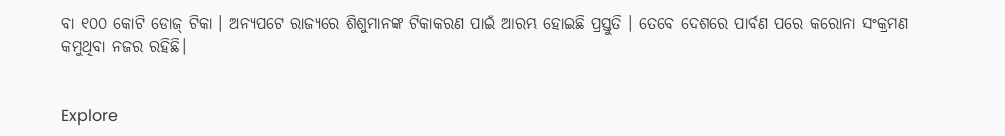ବା ୧୦୦ କୋଟି ଡୋଜ୍ ଟିକା । ଅନ୍ୟପଟେ ରାଜ୍ୟରେ ଶିଶୁମାନଙ୍କ ଟିକାକରଣ ପାଇଁ ଆରମ୍ଭ ହୋଇଛି ପ୍ରସ୍ତୁତି । ତେବେ ଦେଶରେ ପାର୍ବଣ ପରେ କରୋନା ସଂକ୍ରମଣ କମୁଥିବା ନଜର ରହିଛି।


Explore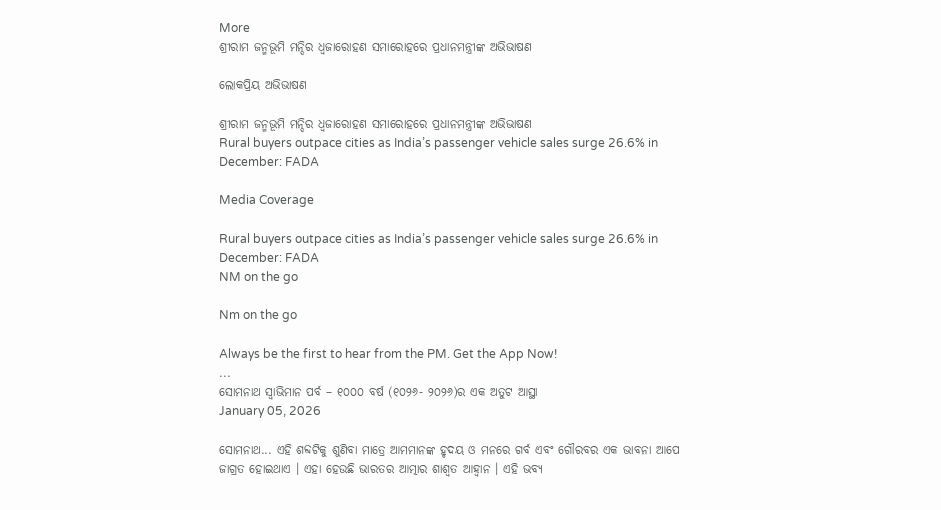More
ଶ୍ରୀରାମ ଜନ୍ମଭୂମି ମନ୍ଦିର ଧ୍ଵଜାରୋହଣ ସମାରୋହରେ ପ୍ରଧାନମନ୍ତ୍ରୀଙ୍କ ଅଭିଭାଷଣ

ଲୋକପ୍ରିୟ ଅଭିଭାଷଣ

ଶ୍ରୀରାମ ଜନ୍ମଭୂମି ମନ୍ଦିର ଧ୍ଵଜାରୋହଣ ସମାରୋହରେ ପ୍ରଧାନମନ୍ତ୍ରୀଙ୍କ ଅଭିଭାଷଣ
Rural buyers outpace cities as India’s passenger vehicle sales surge 26.6% in December: FADA

Media Coverage

Rural buyers outpace cities as India’s passenger vehicle sales surge 26.6% in December: FADA
NM on the go

Nm on the go

Always be the first to hear from the PM. Get the App Now!
...
ସୋମନାଥ ସ୍ୱାଭିମାନ ପର୍ବ – ୧୦୦୦ ବର୍ଷ (୧୦୨୬- ୨୦୨୬)ର ଏକ ଅତୁଟ ଆସ୍ଥା
January 05, 2026

ସୋମନାଥ... ଏହି ଶବ୍ଦଟିକୁ ଶୁଣିବା ମାତ୍ରେ ଆମମାନଙ୍କ ହୃଦୟ ଓ ମନରେ ଗର୍ବ ଏବଂ ଗୌରବର ଏକ ଭାବନା ଆପେ ଜାଗ୍ରତ ହୋଇଥାଏ । ଏହା ହେଉଛି ଭାରତର ଆତ୍ମାର ଶାଶ୍ୱତ ଆହ୍ୱାନ । ଏହି ଭବ୍ୟ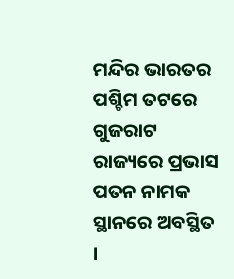ମନ୍ଦିର ଭାରତର ପଶ୍ଚିମ ତଟରେ ଗୁଜରାଟ ରାଜ୍ୟରେ ପ୍ରଭାସ ପତନ ନାମକ ସ୍ଥାନରେ ଅବସ୍ଥିତ ।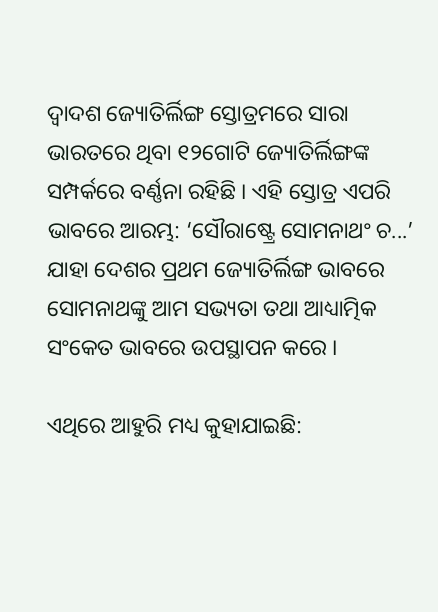ଦ୍ୱାଦଶ ଜ୍ୟୋତିର୍ଲିଙ୍ଗ ସ୍ତୋତ୍ରମରେ ସାରା ଭାରତରେ ଥିବା ୧୨ଗୋଟି ଜ୍ୟୋତିର୍ଲିଙ୍ଗଙ୍କ ସମ୍ପର୍କରେ ବର୍ଣ୍ଣନା ରହିଛି । ଏହି ସ୍ତୋତ୍ର ଏପରି ଭାବରେ ଆରମ୍ଭ: ‘ସୌରାଷ୍ଟ୍ରେ ସୋମନାଥଂ ଚ...’ ଯାହା ଦେଶର ପ୍ରଥମ ଜ୍ୟୋତିର୍ଲିଙ୍ଗ ଭାବରେ ସୋମନାଥଙ୍କୁ ଆମ ସଭ୍ୟତା ତଥା ଆଧ୍ୟାତ୍ମିକ ସଂକେତ ଭାବରେ ଉପସ୍ଥାପନ କରେ ।

ଏଥିରେ ଆହୁରି ମଧ୍ୟ କୁହାଯାଇଛି: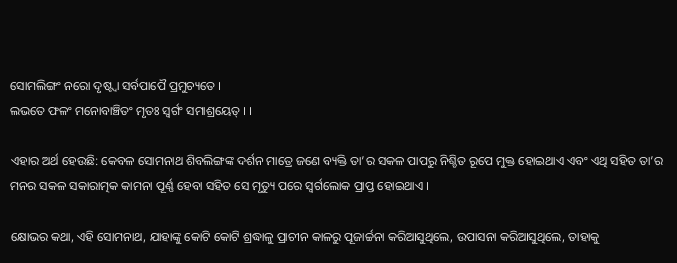ସୋମଲିଙ୍ଗଂ ନରୋ ଦୃଷ୍ଟ୍ୱା ସର୍ବପାପୈ ପ୍ରମୁଚ୍ୟତେ ।
ଲଭତେ ଫଳଂ ମନୋବାଞ୍ଚିତଂ ମୃତଃ ସ୍ୱର୍ଗଂ ସମାଶ୍ରୟେତ୍ । ।

ଏହାର ଅର୍ଥ ହେଉଛି: କେବଳ ସୋମନାଥ ଶିବଲିଙ୍ଗଙ୍କ ଦର୍ଶନ ମାତ୍ରେ ଜଣେ ବ୍ୟକ୍ତି ତା’ର ସକଳ ପାପରୁ ନିଶ୍ଚିତ ରୂପେ ମୁକ୍ତ ହୋଇଥାଏ ଏବଂ ଏଥି ସହିତ ତା’ର ମନର ସକଳ ସକାରାତ୍ମକ କାମନା ପୂର୍ଣ୍ଣ ହେବା ସହିତ ସେ ମୃତ୍ୟୁ ପରେ ସ୍ୱର୍ଗଲୋକ ପ୍ରାପ୍ତ ହୋଇଥାଏ ।

କ୍ଷୋଭର କଥା, ଏହି ସୋମନାଥ, ଯାହାଙ୍କୁ କୋଟି କୋଟି ଶ୍ରଦ୍ଧାଳୁ ପ୍ରାଚୀନ କାଳରୁ ପୂଜାର୍ଚ୍ଚନା କରିଆସୁଥିଲେ, ଉପାସନା କରିଆସୁଥିଲେ, ତାହାକୁ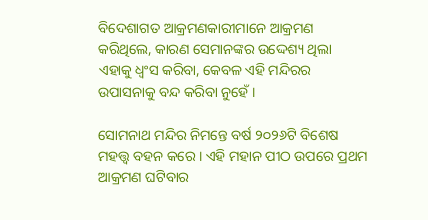ବିଦେଶାଗତ ଆକ୍ରମଣକାରୀମାନେ ଆକ୍ରମଣ କରିଥିଲେ, କାରଣ ସେମାନଙ୍କର ଉଦ୍ଦେଶ୍ୟ ଥିଲା ଏହାକୁ ଧ୍ୱଂସ କରିବା, କେବଳ ଏହି ମନ୍ଦିରର ଉପାସନାକୁ ବନ୍ଦ କରିବା ନୁହେଁ ।

ସୋମନାଥ ମନ୍ଦିର ନିମନ୍ତେ ବର୍ଷ ୨୦୨୬ଟି ବିଶେଷ ମହତ୍ତ୍ୱ ବହନ କରେ । ଏହି ମହାନ ପୀଠ ଉପରେ ପ୍ରଥମ ଆକ୍ରମଣ ଘଟିବାର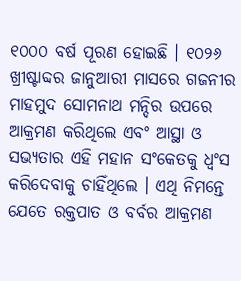୧୦୦୦ ବର୍ଷ ପୂରଣ ହୋଇଛି । ୧୦୨୬ ଖ୍ରୀଷ୍ଟାବ୍ଦର ଜାନୁଆରୀ ମାସରେ ଗଜନୀର ମାହମୁଦ ସୋମନାଥ ମନ୍ଦିର ଉପରେ ଆକ୍ରମଣ କରିଥିଲେ ଏବଂ ଆସ୍ଥା ଓ ସଭ୍ୟତାର ଏହି ମହାନ ସଂକେତକୁ ଧ୍ୱଂସ କରିଦେବାକୁ ଚାହିଁଥିଲେ । ଏଥି ନିମନ୍ତେ ଯେତେ ରକ୍ତପାତ ଓ ବର୍ବର ଆକ୍ରମଣ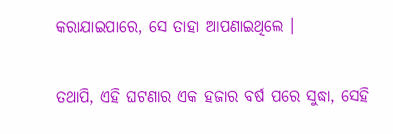କରାଯାଇପାରେ, ସେ ତାହା ଆପଣାଇଥିଲେ ।

ତଥାପି, ଏହି ଘଟଣାର ଏକ ହଜାର ବର୍ଷ ପରେ ସୁଦ୍ଧା, ସେହି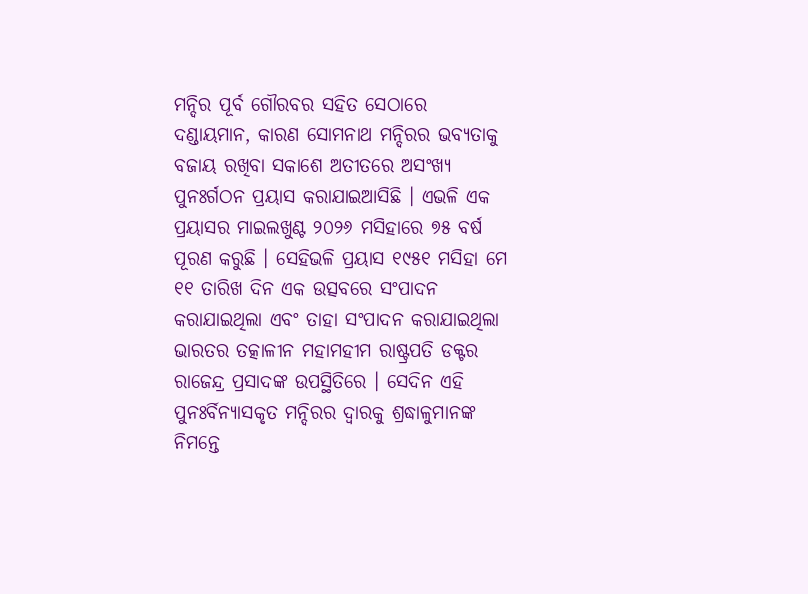ମନ୍ଦିର ପୂର୍ବ ଗୌରବର ସହିତ ସେଠାରେ ଦଣ୍ଡାୟମାନ, କାରଣ ସୋମନାଥ ମନ୍ଦିରର ଭବ୍ୟତାକୁ ବଜାୟ ରଖିବା ସକାଶେ ଅତୀତରେ ଅସଂଖ୍ୟ ପୁନଃର୍ଗଠନ ପ୍ରୟାସ କରାଯାଇଆସିଛି । ଏଭଳି ଏକ ପ୍ରୟାସର ମାଇଲଖୁଣ୍ଟ ୨୦୨୬ ମସିହାରେ ୭୫ ବର୍ଷ ପୂରଣ କରୁଛି । ସେହିଭଳି ପ୍ରୟାସ ୧୯୫୧ ମସିହା ମେ ୧୧ ତାରିଖ ଦିନ ଏକ ଉତ୍ସବରେ ସଂପାଦନ କରାଯାଇଥିଲା ଏବଂ ତାହା ସଂପାଦନ କରାଯାଇଥିଲା ଭାରତର ତତ୍କାଳୀନ ମହାମହୀମ ରାଷ୍ଟ୍ରପତି ଡକ୍ଟର ରାଜେନ୍ଦ୍ର ପ୍ରସାଦଙ୍କ ଉପସ୍ଥିତିରେ । ସେଦିନ ଏହି ପୁନଃର୍ବିନ୍ୟାସକୃତ ମନ୍ଦିରର ଦ୍ୱାରକୁ ଶ୍ରଦ୍ଧାଳୁମାନଙ୍କ ନିମନ୍ତେ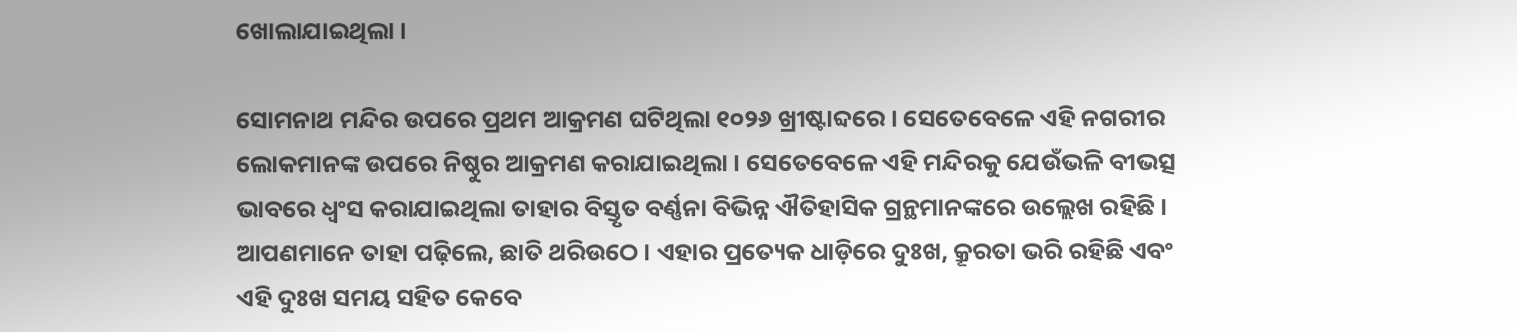ଖୋଲାଯାଇଥିଲା ।

ସୋମନାଥ ମନ୍ଦିର ଉପରେ ପ୍ରଥମ ଆକ୍ରମଣ ଘଟିଥିଲା ୧୦୨୬ ଖ୍ରୀଷ୍ଟାବ୍ଦରେ । ସେତେବେଳେ ଏହି ନଗରୀର ଲୋକମାନଙ୍କ ଉପରେ ନିଷ୍ଠୁର ଆକ୍ରମଣ କରାଯାଇଥିଲା । ସେତେବେଳେ ଏହି ମନ୍ଦିରକୁ ଯେଉଁଭଳି ବୀଭତ୍ସ ଭାବରେ ଧ୍ୱଂସ କରାଯାଇଥିଲା ତାହାର ବିସ୍ତୃତ ବର୍ଣ୍ଣନା ବିଭିନ୍ନ ଐତିହାସିକ ଗ୍ରନ୍ଥମାନଙ୍କରେ ଉଲ୍ଲେଖ ରହିଛି । ଆପଣମାନେ ତାହା ପଢ଼ିଲେ, ଛାତି ଥରିଉଠେ । ଏହାର ପ୍ରତ୍ୟେକ ଧାଡ଼ିରେ ଦୁଃଖ, କ୍ରୂରତା ଭରି ରହିଛି ଏବଂ ଏହି ଦୁଃଖ ସମୟ ସହିତ କେବେ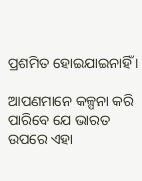ପ୍ରଶମିତ ହୋଇଯାଇନାହିଁ ।

ଆପଣମାନେ କଳ୍ପନା କରି ପାରିବେ ଯେ ଭାରତ ଉପରେ ଏହା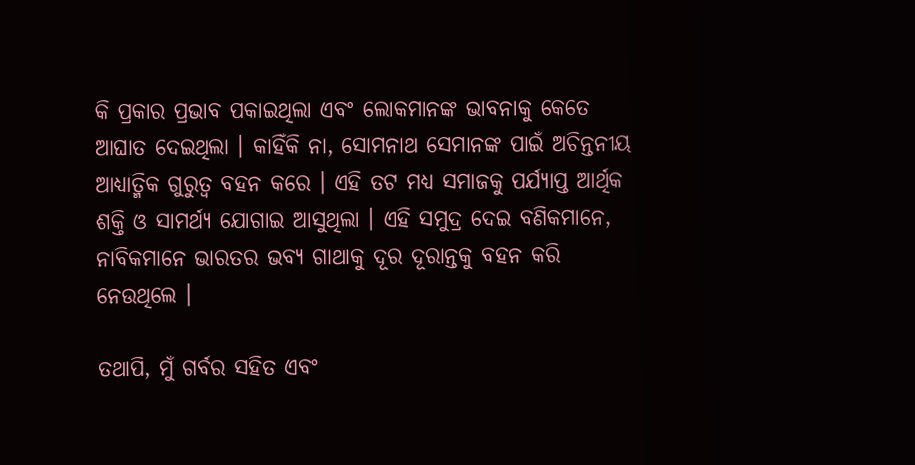କି ପ୍ରକାର ପ୍ରଭାବ ପକାଇଥିଲା ଏବଂ ଲୋକମାନଙ୍କ ଭାବନାକୁ କେତେ ଆଘାତ ଦେଇଥିଲା । କାହିଁକି ନା, ସୋମନାଥ ସେମାନଙ୍କ ପାଇଁ ଅଚିନ୍ତନୀୟ ଆଧ୍ୟାତ୍ମିକ ଗୁରୁତ୍ୱ ବହନ କରେ । ଏହି ତଟ ମଧ୍ୟ ସମାଜକୁ ପର୍ଯ୍ୟାପ୍ତ ଆର୍ଥିକ ଶକ୍ତି ଓ ସାମର୍ଥ୍ୟ ଯୋଗାଇ ଆସୁଥିଲା । ଏହି ସମୁଦ୍ର ଦେଇ ବଣିକମାନେ, ନାବିକମାନେ ଭାରତର ଭବ୍ୟ ଗାଥାକୁ ଦୂର ଦୂରାନ୍ତକୁ ବହନ କରି ନେଉଥିଲେ ।

ତଥାପି, ମୁଁ ଗର୍ବର ସହିତ ଏବଂ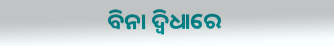ବିନା ଦ୍ୱିଧାରେ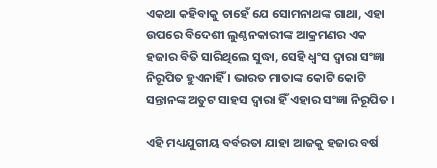ଏକଥା କହିବାକୁ ଚାହେଁ ଯେ ସୋମନାଥଙ୍କ ଗାଥା, ଏହା ଉପରେ ବିଦେଶୀ ଲୁଣ୍ଠନକାରୀଙ୍କ ଆକ୍ରମଣର ଏକ ହଜାର ବିତି ସାରିଥିଲେ ସୁଦ୍ଧା, ସେହି ଧ୍ୱଂସ ଦ୍ୱାରା ସଂଜ୍ଞା ନିରୂପିତ ହୁଏନାହିଁ । ଭାରତ ମାତାଙ୍କ କୋଟି କୋଟି ସନ୍ତାନଙ୍କ ଅତୁଟ ସାହସ ଦ୍ୱାରା ହିଁ ଏହାର ସଂଜ୍ଞା ନିରୂପିତ ।

ଏହି ମଧ୍ୟଯୁଗୀୟ ବର୍ବରତା ଯାହା ଆଜକୁ ହଜାର ବର୍ଷ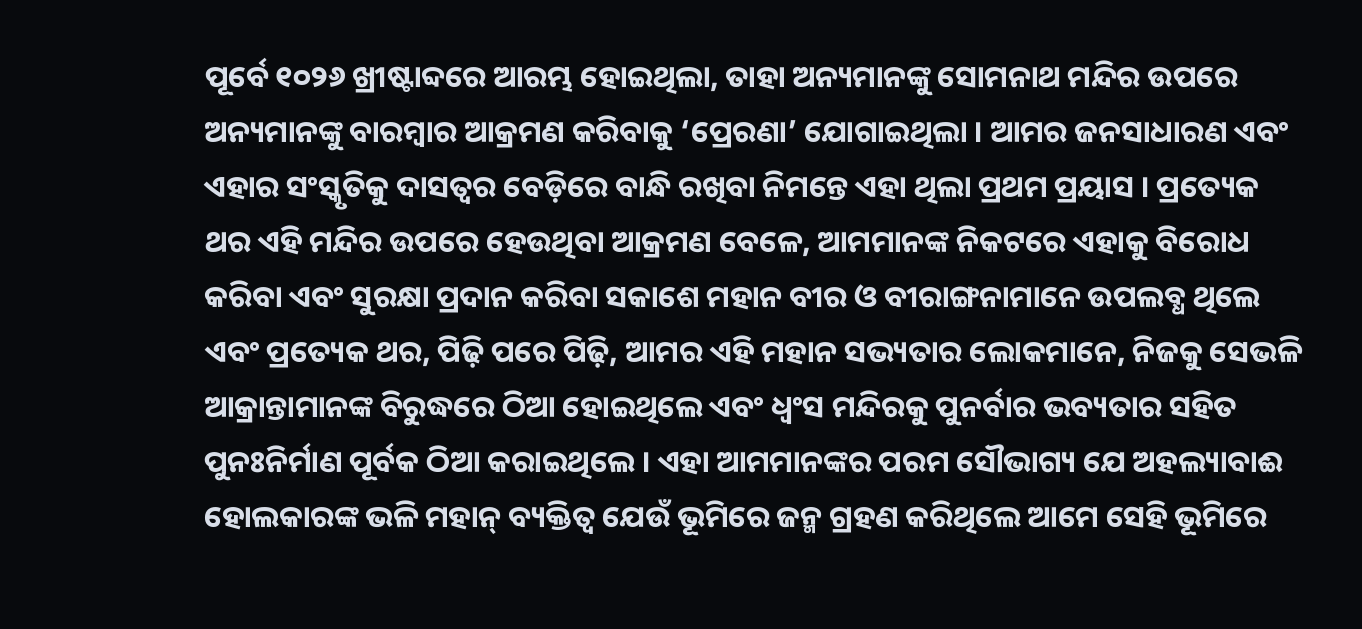ପୂର୍ବେ ୧୦୨୬ ଖ୍ରୀଷ୍ଟାବ୍ଦରେ ଆରମ୍ଭ ହୋଇଥିଲା, ତାହା ଅନ୍ୟମାନଙ୍କୁ ସୋମନାଥ ମନ୍ଦିର ଉପରେ ଅନ୍ୟମାନଙ୍କୁ ବାରମ୍ବାର ଆକ୍ରମଣ କରିବାକୁ ‘ପ୍ରେରଣା’ ଯୋଗାଇଥିଲା । ଆମର ଜନସାଧାରଣ ଏବଂ ଏହାର ସଂସ୍କୃତିକୁ ଦାସତ୍ୱର ବେଡ଼ିରେ ବାନ୍ଧି ରଖିବା ନିମନ୍ତେ ଏହା ଥିଲା ପ୍ରଥମ ପ୍ରୟାସ । ପ୍ରତ୍ୟେକ ଥର ଏହି ମନ୍ଦିର ଉପରେ ହେଉଥିବା ଆକ୍ରମଣ ବେଳେ, ଆମମାନଙ୍କ ନିକଟରେ ଏହାକୁ ବିରୋଧ କରିବା ଏବଂ ସୁରକ୍ଷା ପ୍ରଦାନ କରିବା ସକାଶେ ମହାନ ବୀର ଓ ବୀରାଙ୍ଗନାମାନେ ଉପଲବ୍ଧ ଥିଲେ ଏବଂ ପ୍ରତ୍ୟେକ ଥର, ପିଢ଼ି ପରେ ପିଢ଼ି, ଆମର ଏହି ମହାନ ସଭ୍ୟତାର ଲୋକମାନେ, ନିଜକୁ ସେଭଳି ଆକ୍ରାନ୍ତାମାନଙ୍କ ବିରୁଦ୍ଧରେ ଠିଆ ହୋଇଥିଲେ ଏବଂ ଧ୍ୱଂସ ମନ୍ଦିରକୁ ପୁନର୍ବାର ଭବ୍ୟତାର ସହିତ ପୁନଃନିର୍ମାଣ ପୂର୍ବକ ଠିଆ କରାଇଥିଲେ । ଏହା ଆମମାନଙ୍କର ପରମ ସୌଭାଗ୍ୟ ଯେ ଅହଲ୍ୟାବାଈ ହୋଲକାରଙ୍କ ଭଳି ମହାନ୍ ବ୍ୟକ୍ତିତ୍ୱ ଯେଉଁ ଭୂମିରେ ଜନ୍ମ ଗ୍ରହଣ କରିଥିଲେ ଆମେ ସେହି ଭୂମିରେ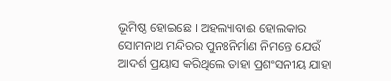ଭୂମିଷ୍ଠ ହୋଇଛେ । ଅହଲ୍ୟାବାଈ ହୋଲକାର ସୋମନାଥ ମନ୍ଦିରର ପୁନଃନିର୍ମାଣ ନିମନ୍ତେ ଯେଉଁ ଆଦର୍ଶ ପ୍ରୟାସ କରିଥିଲେ ତାହା ପ୍ରଶଂସନୀୟ ଯାହା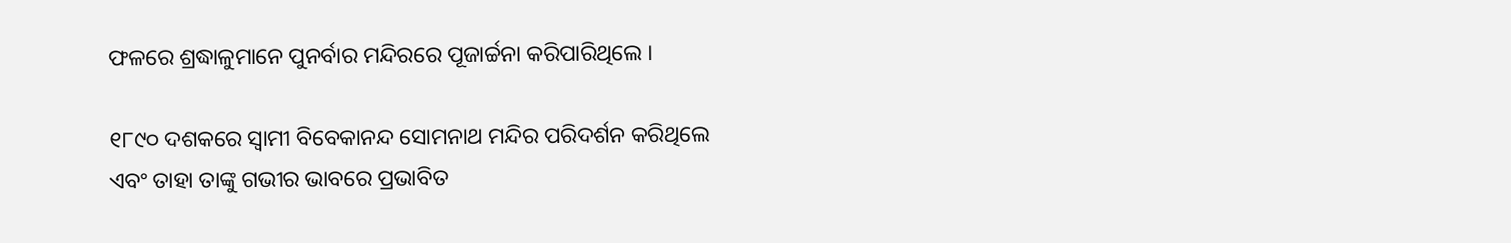ଫଳରେ ଶ୍ରଦ୍ଧାଳୁମାନେ ପୁନର୍ବାର ମନ୍ଦିରରେ ପୂଜାର୍ଚ୍ଚନା କରିପାରିଥିଲେ ।

୧୮୯୦ ଦଶକରେ ସ୍ୱାମୀ ବିବେକାନନ୍ଦ ସୋମନାଥ ମନ୍ଦିର ପରିଦର୍ଶନ କରିଥିଲେ ଏବଂ ତାହା ତାଙ୍କୁ ଗଭୀର ଭାବରେ ପ୍ରଭାବିତ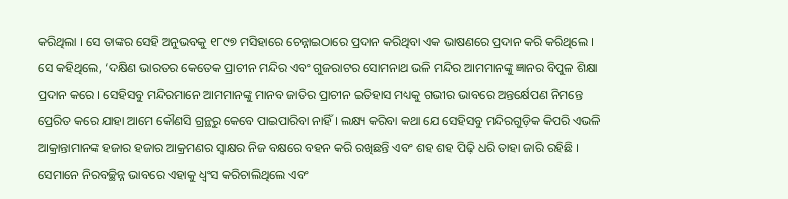କରିଥିଲା । ସେ ତାଙ୍କର ସେହି ଅନୁଭବକୁ ୧୮୯୭ ମସିହାରେ ଚେନ୍ନାଇଠାରେ ପ୍ରଦାନ କରିଥିବା ଏକ ଭାଷଣରେ ପ୍ରଦାନ କରି କରିଥିଲେ । ସେ କହିଥିଲେ, ‘ଦକ୍ଷିଣ ଭାରତର କେତେକ ପ୍ରାଚୀନ ମନ୍ଦିର ଏବଂ ଗୁଜରାଟର ସୋମନାଥ ଭଳି ମନ୍ଦିର ଆମମାନଙ୍କୁ ଜ୍ଞାନର ବିପୁଳ ଶିକ୍ଷା ପ୍ରଦାନ କରେ । ସେହିସବୁ ମନ୍ଦିରମାନେ ଆମମାନଙ୍କୁ ମାନବ ଜାତିର ପ୍ରାଚୀନ ଇତିହାସ ମଧ୍ୟକୁ ଗଭୀର ଭାବରେ ଅନ୍ତର୍କ୍ଷେପଣ ନିମନ୍ତେ ପ୍ରେରିତ କରେ ଯାହା ଆମେ କୌଣସି ଗ୍ରନ୍ଥରୁ କେବେ ପାଇପାରିବା ନାହିଁ । ଲକ୍ଷ୍ୟ କରିବା କଥା ଯେ ସେହିସବୁ ମନ୍ଦିରଗୁଡ଼ିକ କିପରି ଏଭଳି ଆକ୍ରାନ୍ତାମାନଙ୍କ ହଜାର ହଜାର ଆକ୍ରମଣର ସ୍ୱାକ୍ଷର ନିଜ ବକ୍ଷରେ ବହନ କରି ରଖିଛନ୍ତି ଏବଂ ଶହ ଶହ ପିଢ଼ି ଧରି ତାହା ଜାରି ରହିଛି । ସେମାନେ ନିରବଚ୍ଛିନ୍ନ ଭାବରେ ଏହାକୁ ଧ୍ୱଂସ କରିଚାଲିଥିଲେ ଏବଂ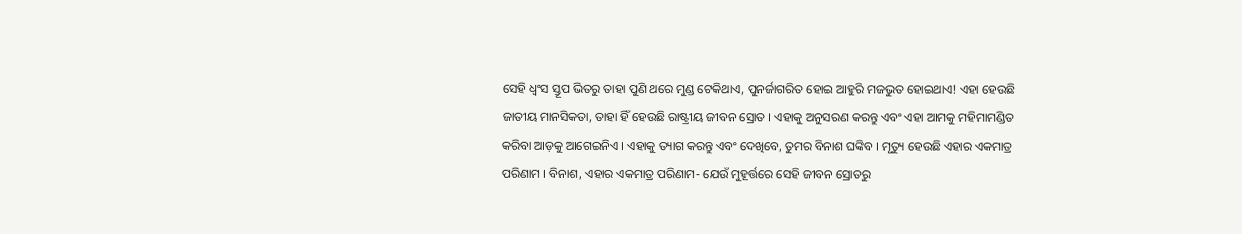ସେହି ଧ୍ୱଂସ ସ୍ତୂପ ଭିତରୁ ତାହା ପୁଣି ଥରେ ମୁଣ୍ଡ ଟେକିଥାଏ, ପୁନର୍ଜାଗରିତ ହୋଇ ଆହୁରି ମଜଭୁତ ହୋଇଥାଏ! ଏହା ହେଉଛି ଜାତୀୟ ମାନସିକତା, ତାହା ହିଁ ହେଉଛି ରାଷ୍ଟ୍ରୀୟ ଜୀବନ ସ୍ରୋତ । ଏହାକୁ ଅନୁସରଣ କରନ୍ତୁ ଏବଂ ଏହା ଆମକୁ ମହିମାମଣ୍ଡିତ କରିବା ଆଡ଼କୁ ଆଗେଇନିଏ । ଏହାକୁ ତ୍ୟାଗ କରନ୍ତୁ ଏବଂ ଦେଖିବେ, ତୁମର ବିନାଶ ଘଙ୍କିବ । ମୃତ୍ୟୁ ହେଉଛି ଏହାର ଏକମାତ୍ର ପରିଣାମ । ବିନାଶ, ଏହାର ଏକମାତ୍ର ପରିଣାମ- ଯେଉଁ ମୁହୂର୍ତ୍ତରେ ସେହି ଜୀବନ ସ୍ରୋତରୁ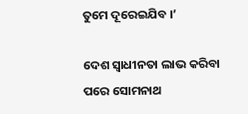ତୁମେ ଦୂରେଇଯିବ ।’

ଦେଶ ସ୍ୱାଧୀନତା ଲାଭ କରିବା ପରେ ସୋମନାଥ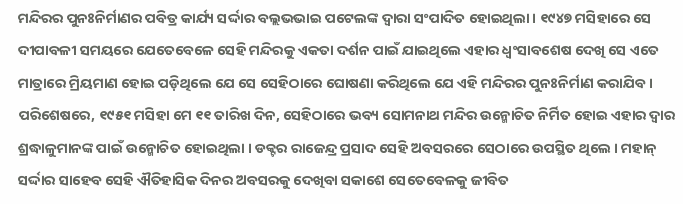ମନ୍ଦିରର ପୁନଃନିର୍ମାଣର ପବିତ୍ର କାର୍ଯ୍ୟ ସର୍ଦ୍ଦାର ବଲ୍ଲଭଭାଇ ପଟେଲଙ୍କ ଦ୍ୱାରା ସଂପାଦିତ ହୋଇଥିଲା । ୧୯୪୭ ମସିହାରେ ସେ ଦୀପାବଳୀ ସମୟରେ ଯେତେବେଳେ ସେହି ମନ୍ଦିରକୁ ଏକତା ଦର୍ଶନ ପାଇଁ ଯାଇଥିଲେ ଏହାର ଧ୍ୱଂସାବଶେଷ ଦେଖି ସେ ଏତେ ମାତ୍ରାରେ ମ୍ରିୟମାଣ ହୋଇ ପଡ଼ିଥିଲେ ଯେ ସେ ସେହିଠାରେ ଘୋଷଣା କରିଥିଲେ ଯେ ଏହି ମନ୍ଦିରର ପୁନଃନିର୍ମାଣ କରାଯିବ । ପରିଶେଷରେ, ୧୯୫୧ ମସିହା ମେ ୧୧ ତାରିଖ ଦିନ, ସେହିଠାରେ ଭବ୍ୟ ସୋମନାଥ ମନ୍ଦିର ଉନ୍ମୋଚିତ ନିର୍ମିତ ହୋଇ ଏହାର ଦ୍ୱାର ଶ୍ରଦ୍ଧାଳୁମାନଙ୍କ ପାଇଁ ଉନ୍ମୋଚିତ ହୋଇଥିଲା । ଡକ୍ଟର ରାଜେନ୍ଦ୍ର ପ୍ରସାଦ ସେହି ଅବସରରେ ସେଠାରେ ଉପସ୍ଥିତ ଥିଲେ । ମହାନ୍ ସର୍ଦ୍ଦାର ସାହେବ ସେହି ଐତିହାସିକ ଦିନର ଅବସରକୁ ଦେଖିବା ସକାଶେ ସେତେବେଳକୁ ଜୀବିତ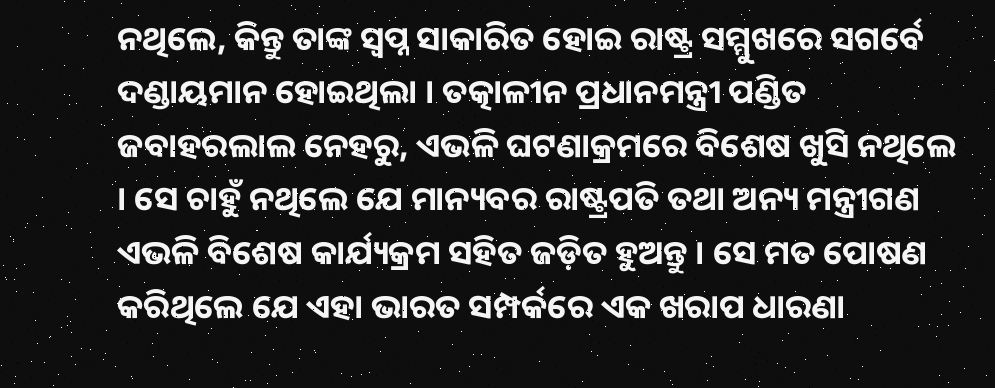ନଥିଲେ, କିନ୍ତୁ ତାଙ୍କ ସ୍ୱପ୍ନ ସାକାରିତ ହୋଇ ରାଷ୍ଟ୍ର ସମ୍ମୁଖରେ ସଗର୍ବେ ଦଣ୍ଡାୟମାନ ହୋଇଥିଲା । ତତ୍କାଳୀନ ପ୍ରଧାନମନ୍ତ୍ରୀ ପଣ୍ଡିତ ଜବାହରଲାଲ ନେହରୁ, ଏଭଳି ଘଟଣାକ୍ରମରେ ବିଶେଷ ଖୁସି ନଥିଲେ । ସେ ଚାହୁଁ ନଥିଲେ ଯେ ମାନ୍ୟବର ରାଷ୍ଟ୍ରପତି ତଥା ଅନ୍ୟ ମନ୍ତ୍ରୀଗଣ ଏଭଳି ବିଶେଷ କାର୍ଯ୍ୟକ୍ରମ ସହିତ ଜଡ଼ିତ ହୁଅନ୍ତୁ । ସେ ମତ ପୋଷଣ କରିଥିଲେ ଯେ ଏହା ଭାରତ ସମ୍ପର୍କରେ ଏକ ଖରାପ ଧାରଣା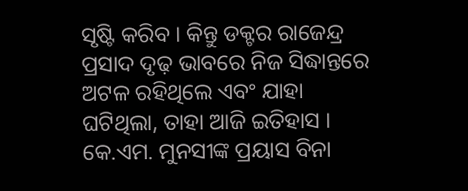ସୃଷ୍ଟି କରିବ । କିନ୍ତୁ ଡକ୍ଟର ରାଜେନ୍ଦ୍ର ପ୍ରସାଦ ଦୃଢ଼ ଭାବରେ ନିଜ ସିଦ୍ଧାନ୍ତରେ ଅଟଳ ରହିଥିଲେ ଏବଂ ଯାହା ଘଟିଥିଲା, ତାହା ଆଜି ଇତିହାସ । କେ.ଏମ. ମୁନସୀଙ୍କ ପ୍ରୟାସ ବିନା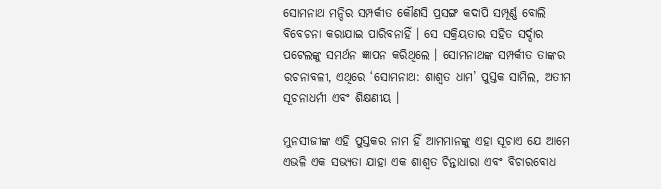ସୋମନାଥ ମନ୍ଦିର ସମ୍ପର୍କୀତ କୌଣସି ପ୍ରସଙ୍ଗ କଦାପି ସମ୍ପୂର୍ଣ୍ଣ ବୋଲି ବିବେଚନା କରାଯାଇ ପାରିବନାହିଁ । ସେ ସକ୍ରିୟତାର ସହିତ ସର୍ଦ୍ଦାର ପଟେଲଙ୍କୁ ସମର୍ଥନ ଜ୍ଞାପନ କରିଥିଲେ । ସୋମନାଥଙ୍କ ସମ୍ପର୍କୀତ ତାଙ୍କର ରଚନାବଳୀ, ଏଥିରେ ‘ସୋମନାଥ: ଶାଶ୍ୱତ ଧାମ’ ପୁସ୍ତକ ସାମିଲ, ଅତୀମ ସୂଚନାଧର୍ମୀ ଏବଂ ଶିକ୍ଷଣୀୟ ।

ମୁନସୀଜୀଙ୍କ ଏହି ପୁସ୍ତକର ନାମ ହିଁ ଆମମାନଙ୍କୁ ଏହା ସୂଚାଏ ଯେ ଆମେ ଏଭଳି ଏକ ସଭ୍ୟତା ଯାହା ଏକ ଶାଶ୍ୱତ ଚିନ୍ତାଧାରା ଏବଂ ବିଚାରବୋଧ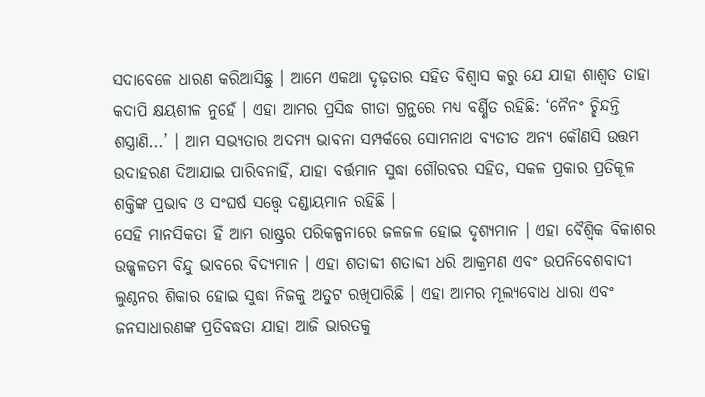ସଦାବେଳେ ଧାରଣ କରିଆସିଛୁ । ଆମେ ଏକଥା ଦୃଢ଼ତାର ସହିତ ବିଶ୍ୱାସ କରୁ ଯେ ଯାହା ଶାଶ୍ୱତ ତାହା କଦାପି କ୍ଷୟଶୀଳ ନୁହେଁ । ଏହା ଆମର ପ୍ରସିଦ୍ଧ ଗୀତା ଗ୍ରନ୍ଥରେ ମଧ୍ୟ ବର୍ଣ୍ଣିତ ରହିଛି: ‘ନୈନଂ ଚ୍ଛିନ୍ଦନ୍ତି ଶସ୍ତ୍ରାଣି...’ । ଆମ ସଭ୍ୟତାର ଅଦମ୍ୟ ଭାବନା ସମ୍ପର୍କରେ ସୋମନାଥ ବ୍ୟତୀତ ଅନ୍ୟ କୌଣସି ଉତ୍ତମ ଉଦାହରଣ ଦିଆଯାଇ ପାରିବନାହିଁ, ଯାହା ବର୍ତ୍ତମାନ ସୁଦ୍ଧା ଗୌରବର ସହିତ, ସକଳ ପ୍ରକାର ପ୍ରତିକୂଳ ଶକ୍ତିଙ୍କ ପ୍ରଭାବ ଓ ସଂଘର୍ଷ ସତ୍ତ୍ୱେ ଦଣ୍ଡାୟମାନ ରହିଛି ।
ସେହି ମାନସିକତା ହିଁ ଆମ ରାଷ୍ଟ୍ରର ପରିକଳ୍ପନାରେ ଜଳଜଳ ହୋଇ ଦୃଶ୍ୟମାନ । ଏହା ବୈଶ୍ୱିକ ବିକାଶର ଉଜ୍ଜ୍ୱଳତମ ବିନ୍ଦୁ ଭାବରେ ବିଦ୍ୟମାନ । ଏହା ଶତାବ୍ଦୀ ଶତାବ୍ଦୀ ଧରି ଆକ୍ରମଣ ଏବଂ ଉପନିବେଶବାଦୀ ଲୁଣ୍ଠନର ଶିକାର ହୋଇ ସୁଦ୍ଧା ନିଜକୁ ଅତୁଟ ରଖିପାରିଛି । ଏହା ଆମର ମୂଲ୍ୟବୋଧ ଧାରା ଏବଂ ଜନସାଧାରଣଙ୍କ ପ୍ରତିବଦ୍ଧତା ଯାହା ଆଜି ଭାରତକୁ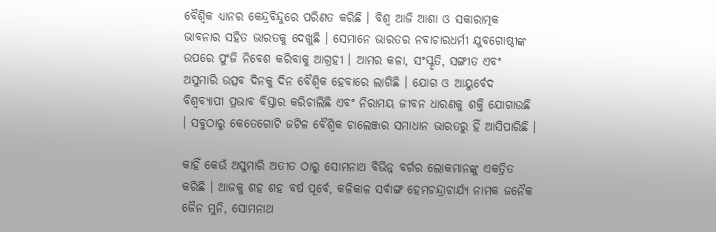ବୈଶ୍ୱିକ ଧ୍ୟାନର କେନ୍ଦ୍ରବିନ୍ଦୁରେ ପରିଣତ କରିଛି । ବିଶ୍ୱ ଆଜି ଆଶା ଓ ସକାରାତ୍ମକ ଭାବନାର ସହିତ ଭାରତକୁ ଦେଖୁଛି । ସେମାନେ ଭାରତର ନବାଚାରଧର୍ମୀ ଯୁବଗୋଷ୍ଠୀଙ୍କ ଉପରେ ପୁଂଜି ନିବେଶ କରିବାକୁ ଆଗ୍ରହୀ । ଆମର କଳା, ସଂସ୍କୃତି, ସଙ୍ଗୀତ ଏବଂ ଅସୁମାରି ଉତ୍ସବ ଦିନକୁ ଦିନ ବୈଶ୍ୱିକ ହେବାରେ ଲାଗିଛି । ଯୋଗ ଓ ଆୟୁର୍ବେଦ ବିଶ୍ୱବ୍ୟାପୀ ପ୍ରଭାବ ବିସ୍ତାର କରିଚାଲିଛି ଏବଂ ନିରାମୟ ଜୀବନ ଧାରଣକୁ ଶକ୍ତି ଯୋଗାଉଛି । ସବୁଠାରୁ କେତେଗୋଟି ଜଟିଳ ବୈଶ୍ୱିକ ଚାଲେଞ୍ଜର ସମାଧାନ ଭାରତରୁ ହିଁ ଆସିପାରିଛି ।

କାହିଁ କେଉଁ ଅସୁମାରି ଅତୀତ ଠାରୁ ସୋମନାଥ ବିଭିନ୍ନ ବର୍ଗର ଲୋକମାନଙ୍କୁ ଏକତ୍ରିତ କରିଛି । ଆଜକୁ ଶହ ଶହ ବର୍ଷ ପୂର୍ବେ, କଳିକାଳ ସର୍ବାଙ୍ଗ ହେମଚନ୍ଦ୍ରାଚାର୍ଯ୍ୟ ନାମକ ଜନୈକ ଜୈନ ମୁନି, ସୋମନାଥ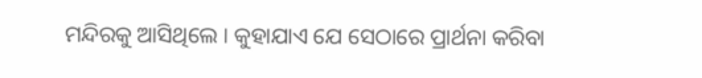ମନ୍ଦିରକୁ ଆସିଥିଲେ । କୁହାଯାଏ ଯେ ସେଠାରେ ପ୍ରାର୍ଥନା କରିବା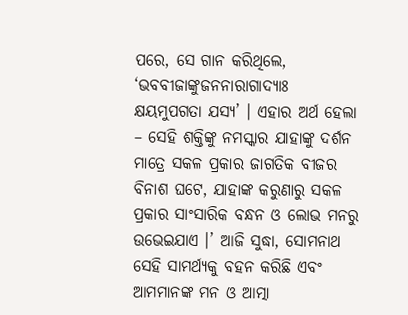ପରେ, ସେ ଗାନ କରିଥିଲେ, ‘ଭବବୀଜାଙ୍କୁଜନନାରାଗାଦ୍ୟାଃ କ୍ଷୟମୁପଗତା ଯସ୍ୟ’ । ଏହାର ଅର୍ଥ ହେଲା – ସେହି ଶକ୍ତିଙ୍କୁ ନମସ୍କାର ଯାହାଙ୍କୁ ଦର୍ଶନ ମାତ୍ରେ ସକଳ ପ୍ରକାର ଜାଗତିକ ବୀଜର ବିନାଶ ଘଟେ, ଯାହାଙ୍କ କରୁଣାରୁ ସକଳ ପ୍ରକାର ସାଂସାରିକ ବନ୍ଧନ ଓ ଲୋଭ ମନରୁ ଉଭେଇଯାଏ ।’ ଆଜି ସୁଦ୍ଧା, ସୋମନାଥ ସେହି ସାମର୍ଥ୍ୟକୁ ବହନ କରିଛି ଏବଂ ଆମମାନଙ୍କ ମନ ଓ ଆତ୍ମା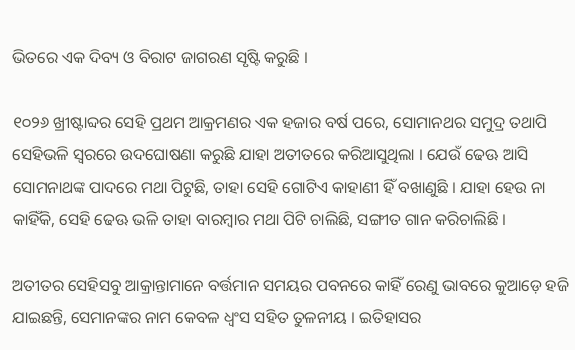ଭିତରେ ଏକ ଦିବ୍ୟ ଓ ବିରାଟ ଜାଗରଣ ସୃଷ୍ଟି କରୁଛି ।

୧୦୨୬ ଖ୍ରୀଷ୍ଟାବ୍ଦର ସେହି ପ୍ରଥମ ଆକ୍ରମଣର ଏକ ହଜାର ବର୍ଷ ପରେ, ସୋମାନଥର ସମୁଦ୍ର ତଥାପି ସେହିଭଳି ସ୍ୱରରେ ଉଦଘୋଷଣା କରୁଛି ଯାହା ଅତୀତରେ କରିଆସୁଥିଲା । ଯେଉଁ ଢେଊ ଆସି ସୋମନାଥଙ୍କ ପାଦରେ ମଥା ପିଟୁଛି, ତାହା ସେହି ଗୋଟିଏ କାହାଣୀ ହିଁ ବଖାଣୁଛି । ଯାହା ହେଉ ନା କାହିଁକି, ସେହି ଢେଊ ଭଳି ତାହା ବାରମ୍ବାର ମଥା ପିଟି ଚାଲିଛି, ସଙ୍ଗୀତ ଗାନ କରିଚାଲିଛି ।

ଅତୀତର ସେହିସବୁ ଆକ୍ରାନ୍ତାମାନେ ବର୍ତ୍ତମାନ ସମୟର ପବନରେ କାହିଁ ରେଣୁ ଭାବରେ କୁଆଡ଼େ ହଜି ଯାଇଛନ୍ତି, ସେମାନଙ୍କର ନାମ କେବଳ ଧ୍ୱଂସ ସହିତ ତୁଳନୀୟ । ଇତିହାସର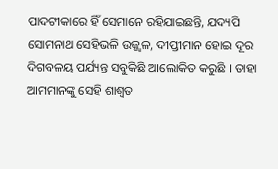ପାଦଟୀକାରେ ହିଁ ସେମାନେ ରହିଯାଇଛନ୍ତି, ଯଦ୍ୟପି ସୋମନାଥ ସେହିଭଳି ଉଜ୍ଜ୍ୱଳ, ଦୀପ୍ତୀମାନ ହୋଇ ଦୂର ଦିଗବଳୟ ପର୍ଯ୍ୟନ୍ତ ସବୁକିଛି ଆଲୋକିତ କରୁଛି । ତାହା ଆମମାନଙ୍କୁ ସେହି ଶାଶ୍ୱତ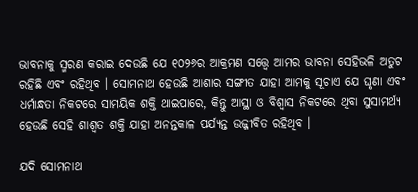ଭାବନାକୁ ସ୍ମରଣ କରାଇ ଦେଉଛି ଯେ ୧୦୨୬ର ଆକ୍ରମଣ ସତ୍ତ୍ୱେ ଆମର ଭାବନା ସେହିଭଳି ଅତୁଟ ରହିଛି ଏବଂ ରହିଥିବ । ସୋମନାଥ ହେଉଛି ଆଶାର ସଙ୍ଗୀତ ଯାହା ଆମକୁ ସୂଚାଏ ଯେ ଘୃଣା ଏବଂ ଧର୍ମାନ୍ଧତା ନିକଟରେ ସାମୟିକ ଶକ୍ତି ଥାଇପାରେ, କିନ୍ତୁ ଆସ୍ଥା ଓ ବିଶ୍ୱାସ ନିକଟରେ ଥିବା ସୁସାମର୍ଥ୍ୟ ହେଉଛି ସେହି ଶାଶ୍ୱତ ଶକ୍ତି ଯାହା ଅନନ୍ତକାଳ ପର୍ଯ୍ୟନ୍ତ ଉଜ୍ଜୀବିତ ରହିଥିବ ।

ଯଦି ସୋମନାଥ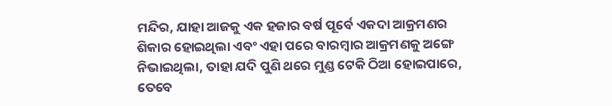ମନ୍ଦିର, ଯାହା ଆଜକୁ ଏକ ହଜାର ବର୍ଷ ପୂର୍ବେ ଏକଦା ଆକ୍ରମଣର ଶିକାର ହୋଇଥିଲା ଏବଂ ଏହା ପରେ ବାରମ୍ବାର ଆକ୍ରମଣକୁ ଅଙ୍ଗେ ନିଭାଇଥିଲା, ତାହା ଯଦି ପୁଣି ଥରେ ମୁଣ୍ଡ ଟେକି ଠିଆ ହୋଇପାରେ, ତେବେ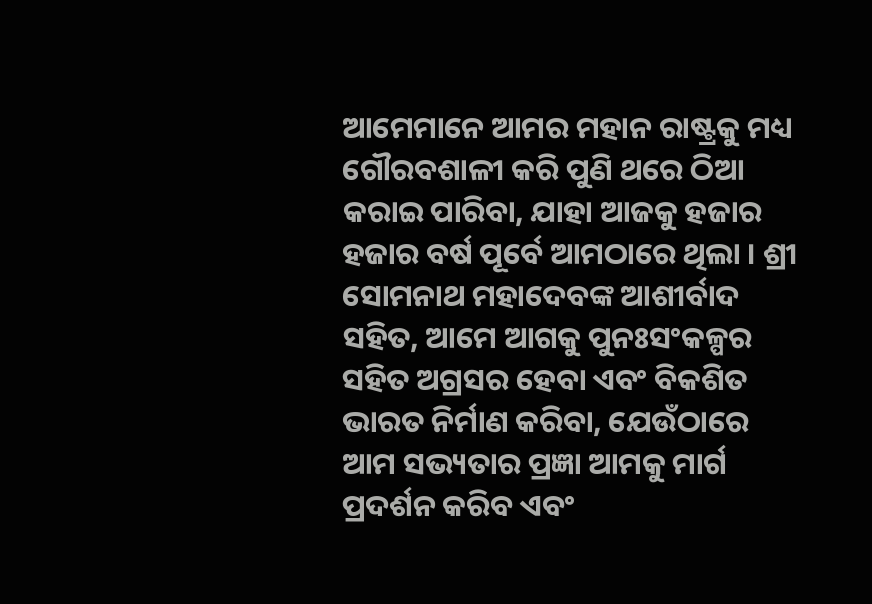ଆମେମାନେ ଆମର ମହାନ ରାଷ୍ଟ୍ରକୁ ମଧ୍ୟ ଗୌରବଶାଳୀ କରି ପୁଣି ଥରେ ଠିଆ କରାଇ ପାରିବା, ଯାହା ଆଜକୁ ହଜାର ହଜାର ବର୍ଷ ପୂର୍ବେ ଆମଠାରେ ଥିଲା । ଶ୍ରୀ ସୋମନାଥ ମହାଦେବଙ୍କ ଆଶୀର୍ବାଦ ସହିତ, ଆମେ ଆଗକୁ ପୁନଃସଂକଳ୍ପର ସହିତ ଅଗ୍ରସର ହେବା ଏବଂ ବିକଶିତ ଭାରତ ନିର୍ମାଣ କରିବା, ଯେଉଁଠାରେ ଆମ ସଭ୍ୟତାର ପ୍ରଜ୍ଞା ଆମକୁ ମାର୍ଗ ପ୍ରଦର୍ଶନ କରିବ ଏବଂ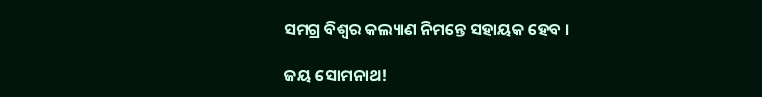ସମଗ୍ର ବିଶ୍ୱର କଲ୍ୟାଣ ନିମନ୍ତେ ସହାୟକ ହେବ ।

ଜୟ ସୋମନାଥ!